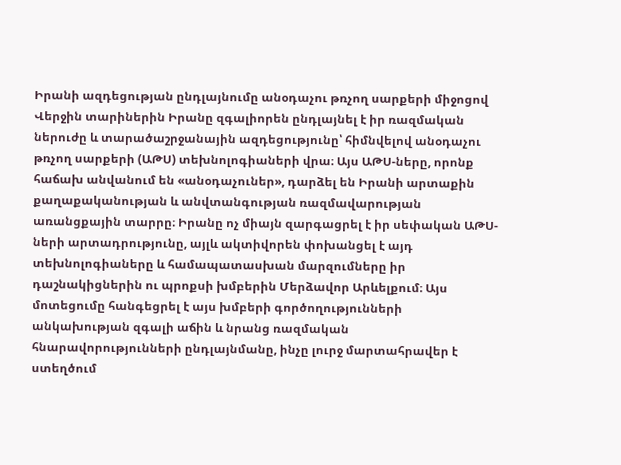Իրանի ազդեցության ընդլայնումը անօդաչու թռչող սարքերի միջոցով
Վերջին տարիներին Իրանը զգալիորեն ընդլայնել է իր ռազմական ներուժը և տարածաշրջանային ազդեցությունը՝ հիմնվելով անօդաչու թռչող սարքերի (ԱԹՍ) տեխնոլոգիաների վրա։ Այս ԱԹՍ-ները, որոնք հաճախ անվանում են «անօդաչուներ», դարձել են Իրանի արտաքին քաղաքականության և անվտանգության ռազմավարության առանցքային տարրը։ Իրանը ոչ միայն զարգացրել է իր սեփական ԱԹՍ-ների արտադրությունը, այլև ակտիվորեն փոխանցել է այդ տեխնոլոգիաները և համապատասխան մարզումները իր դաշնակիցներին ու պրոքսի խմբերին Մերձավոր Արևելքում։ Այս մոտեցումը հանգեցրել է այս խմբերի գործողությունների անկախության զգալի աճին և նրանց ռազմական հնարավորությունների ընդլայնմանը, ինչը լուրջ մարտահրավեր է ստեղծում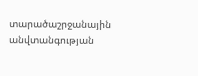տարածաշրջանային անվտանգության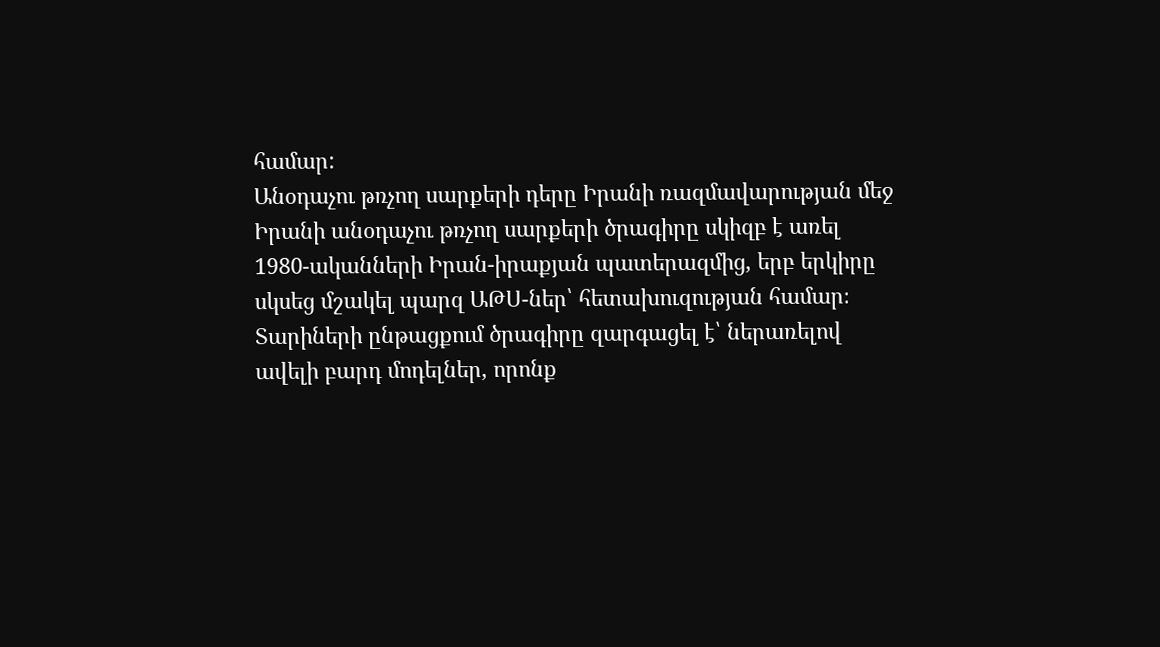համար:
Անօդաչու թռչող սարքերի դերը Իրանի ռազմավարության մեջ
Իրանի անօդաչու թռչող սարքերի ծրագիրը սկիզբ է առել 1980-ականների Իրան-իրաքյան պատերազմից, երբ երկիրը սկսեց մշակել պարզ ԱԹՍ-ներ՝ հետախուզության համար։ Տարիների ընթացքում ծրագիրը զարգացել է՝ ներառելով ավելի բարդ մոդելներ, որոնք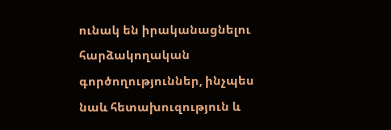ունակ են իրականացնելու հարձակողական գործողություններ, ինչպես նաև հետախուզություն և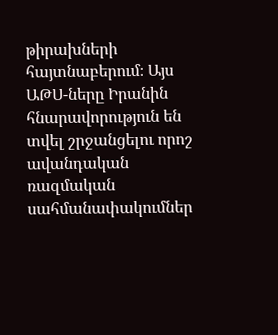թիրախների հայտնաբերում։ Այս ԱԹՍ-ները Իրանին հնարավորություն են տվել շրջանցելու որոշ ավանդական ռազմական սահմանափակումներ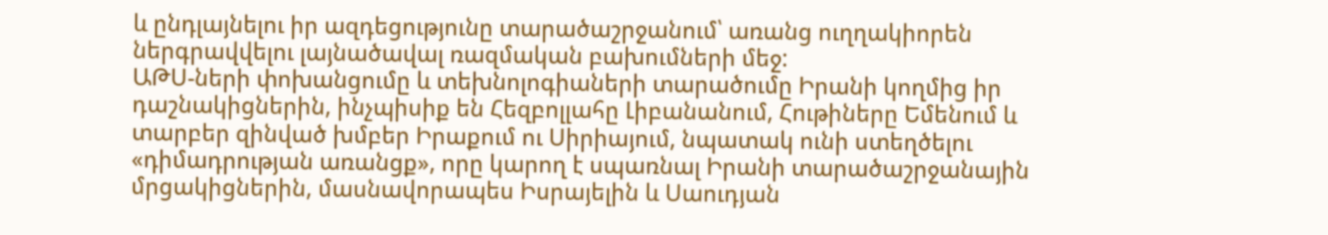և ընդլայնելու իր ազդեցությունը տարածաշրջանում՝ առանց ուղղակիորեն ներգրավվելու լայնածավալ ռազմական բախումների մեջ:
ԱԹՍ-ների փոխանցումը և տեխնոլոգիաների տարածումը Իրանի կողմից իր դաշնակիցներին, ինչպիսիք են Հեզբոլլահը Լիբանանում, Հութիները Եմենում և տարբեր զինված խմբեր Իրաքում ու Սիրիայում, նպատակ ունի ստեղծելու «դիմադրության առանցք», որը կարող է սպառնալ Իրանի տարածաշրջանային մրցակիցներին, մասնավորապես Իսրայելին և Սաուդյան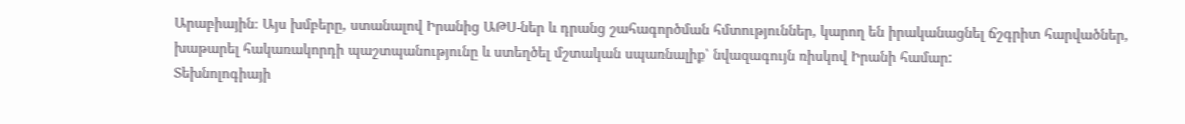Արաբիային։ Այս խմբերը, ստանալով Իրանից ԱԹՍ-ներ և դրանց շահագործման հմտություններ, կարող են իրականացնել ճշգրիտ հարվածներ, խաթարել հակառակորդի պաշտպանությունը և ստեղծել մշտական սպառնալիք՝ նվազագույն ռիսկով Իրանի համար:
Տեխնոլոգիայի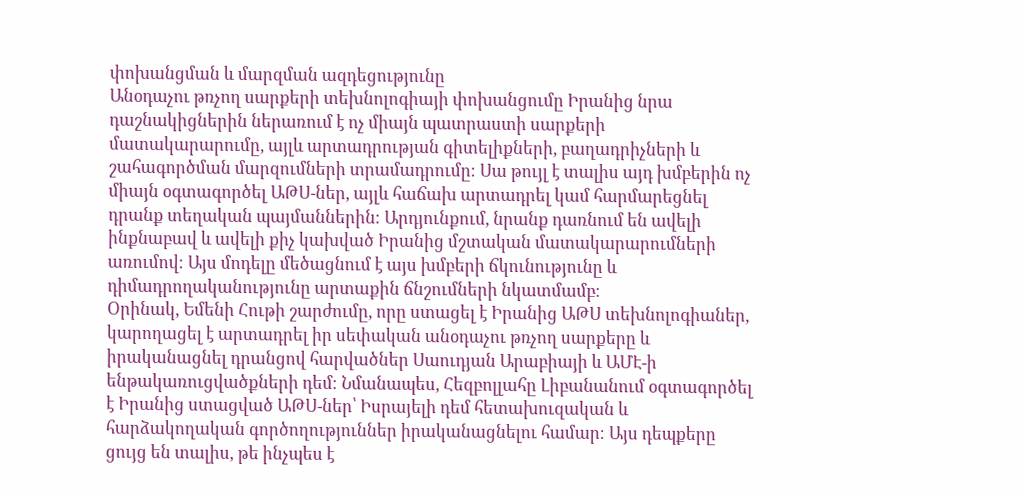փոխանցման և մարզման ազդեցությունը
Անօդաչու թռչող սարքերի տեխնոլոգիայի փոխանցումը Իրանից նրա դաշնակիցներին ներառում է ոչ միայն պատրաստի սարքերի մատակարարումը, այլև արտադրության գիտելիքների, բաղադրիչների և շահագործման մարզումների տրամադրումը։ Սա թույլ է տալիս այդ խմբերին ոչ միայն օգտագործել ԱԹՍ-ներ, այլև հաճախ արտադրել կամ հարմարեցնել դրանք տեղական պայմաններին։ Արդյունքում, նրանք դառնում են ավելի ինքնաբավ և ավելի քիչ կախված Իրանից մշտական մատակարարումների առումով։ Այս մոդելը մեծացնում է այս խմբերի ճկունությունը և դիմադրողականությունը արտաքին ճնշումների նկատմամբ։
Օրինակ, Եմենի Հութի շարժումը, որը ստացել է Իրանից ԱԹՍ տեխնոլոգիաներ, կարողացել է արտադրել իր սեփական անօդաչու թռչող սարքերը և իրականացնել դրանցով հարվածներ Սաուդյան Արաբիայի և ԱՄԷ-ի ենթակառուցվածքների դեմ։ Նմանապես, Հեզբոլլահը Լիբանանում օգտագործել է Իրանից ստացված ԱԹՍ-ներ՝ Իսրայելի դեմ հետախուզական և հարձակողական գործողություններ իրականացնելու համար։ Այս դեպքերը ցույց են տալիս, թե ինչպես է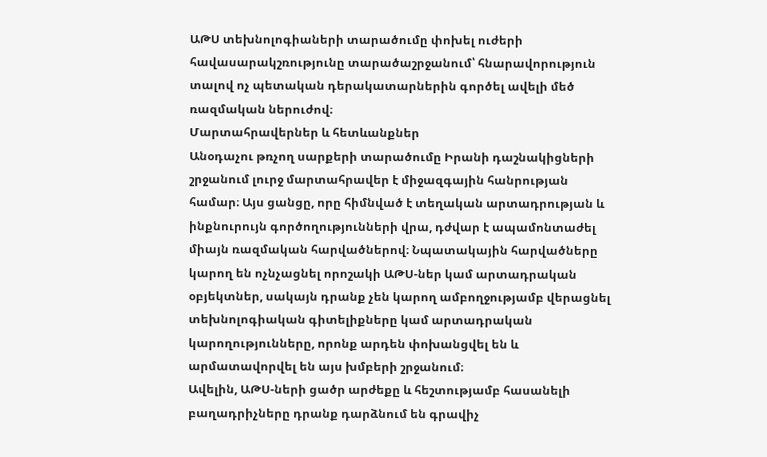ԱԹՍ տեխնոլոգիաների տարածումը փոխել ուժերի հավասարակշռությունը տարածաշրջանում՝ հնարավորություն տալով ոչ պետական դերակատարներին գործել ավելի մեծ ռազմական ներուժով։
Մարտահրավերներ և հետևանքներ
Անօդաչու թռչող սարքերի տարածումը Իրանի դաշնակիցների շրջանում լուրջ մարտահրավեր է միջազգային հանրության համար։ Այս ցանցը, որը հիմնված է տեղական արտադրության և ինքնուրույն գործողությունների վրա, դժվար է ապամոնտաժել միայն ռազմական հարվածներով։ Նպատակային հարվածները կարող են ոչնչացնել որոշակի ԱԹՍ-ներ կամ արտադրական օբյեկտներ, սակայն դրանք չեն կարող ամբողջությամբ վերացնել տեխնոլոգիական գիտելիքները կամ արտադրական կարողությունները, որոնք արդեն փոխանցվել են և արմատավորվել են այս խմբերի շրջանում։
Ավելին, ԱԹՍ-ների ցածր արժեքը և հեշտությամբ հասանելի բաղադրիչները դրանք դարձնում են գրավիչ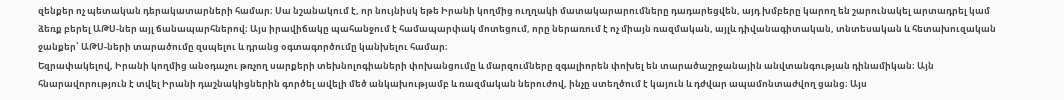զենքեր ոչ պետական դերակատարների համար։ Սա նշանակում է, որ նույնիսկ եթե Իրանի կողմից ուղղակի մատակարարումները դադարեցվեն, այդ խմբերը կարող են շարունակել արտադրել կամ ձեռք բերել ԱԹՍ-ներ այլ ճանապարհներով։ Այս իրավիճակը պահանջում է համապարփակ մոտեցում, որը ներառում է ոչ միայն ռազմական, այլև դիվանագիտական, տնտեսական և հետախուզական ջանքեր՝ ԱԹՍ-ների տարածումը զսպելու և դրանց օգտագործումը կանխելու համար։
Եզրափակելով, Իրանի կողմից անօդաչու թռչող սարքերի տեխնոլոգիաների փոխանցումը և մարզումները զգալիորեն փոխել են տարածաշրջանային անվտանգության դինամիկան։ Այն հնարավորություն է տվել Իրանի դաշնակիցներին գործել ավելի մեծ անկախությամբ և ռազմական ներուժով, ինչը ստեղծում է կայուն և դժվար ապամոնտաժվող ցանց։ Այս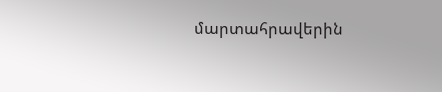մարտահրավերին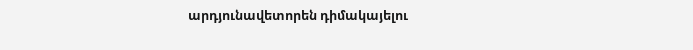արդյունավետորեն դիմակայելու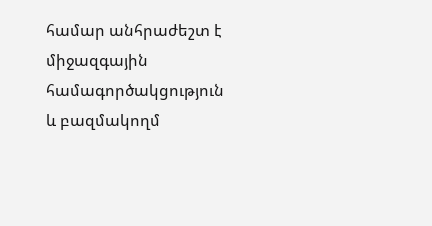համար անհրաժեշտ է միջազգային համագործակցություն և բազմակողմ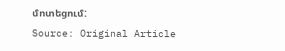մոտեցում:
Source: Original Article